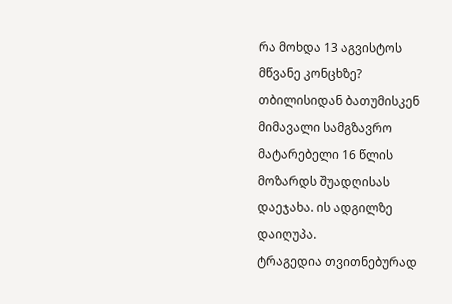რა მოხდა 13 აგვისტოს მწვანე კონცხზე?
თბილისიდან ბათუმისკენ მიმავალი სამგზავრო მატარებელი 16 წლის მოზარდს შუადღისას დაეჯახა. ის ადგილზე დაიღუპა.
ტრაგედია თვითნებურად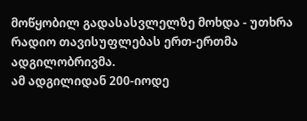მოწყობილ გადასასვლელზე მოხდა - უთხრა რადიო თავისუფლებას ერთ-ერთმა ადგილობრივმა.
ამ ადგილიდან 200-იოდე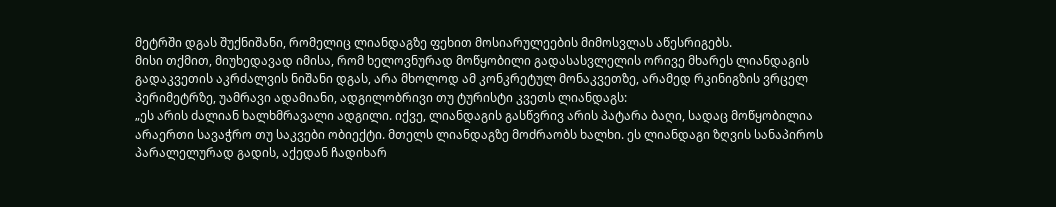მეტრში დგას შუქნიშანი, რომელიც ლიანდაგზე ფეხით მოსიარულეების მიმოსვლას აწესრიგებს.
მისი თქმით, მიუხედავად იმისა, რომ ხელოვნურად მოწყობილი გადასასვლელის ორივე მხარეს ლიანდაგის გადაკვეთის აკრძალვის ნიშანი დგას, არა მხოლოდ ამ კონკრეტულ მონაკვეთზე, არამედ რკინიგზის ვრცელ პერიმეტრზე, უამრავი ადამიანი, ადგილობრივი თუ ტურისტი კვეთს ლიანდაგს:
„ეს არის ძალიან ხალხმრავალი ადგილი. იქვე, ლიანდაგის გასწვრივ არის პატარა ბაღი, სადაც მოწყობილია არაერთი სავაჭრო თუ საკვები ობიექტი. მთელს ლიანდაგზე მოძრაობს ხალხი. ეს ლიანდაგი ზღვის სანაპიროს პარალელურად გადის, აქედან ჩადიხარ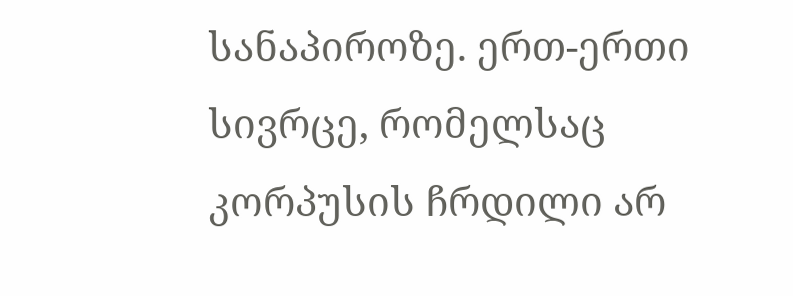სანაპიროზე. ერთ-ერთი სივრცე, რომელსაც კორპუსის ჩრდილი არ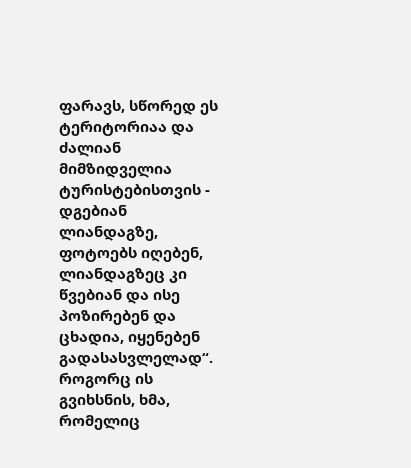ფარავს, სწორედ ეს ტერიტორიაა და ძალიან მიმზიდველია ტურისტებისთვის - დგებიან ლიანდაგზე, ფოტოებს იღებენ, ლიანდაგზეც კი წვებიან და ისე პოზირებენ და ცხადია, იყენებენ გადასასვლელად“.
როგორც ის გვიხსნის, ხმა, რომელიც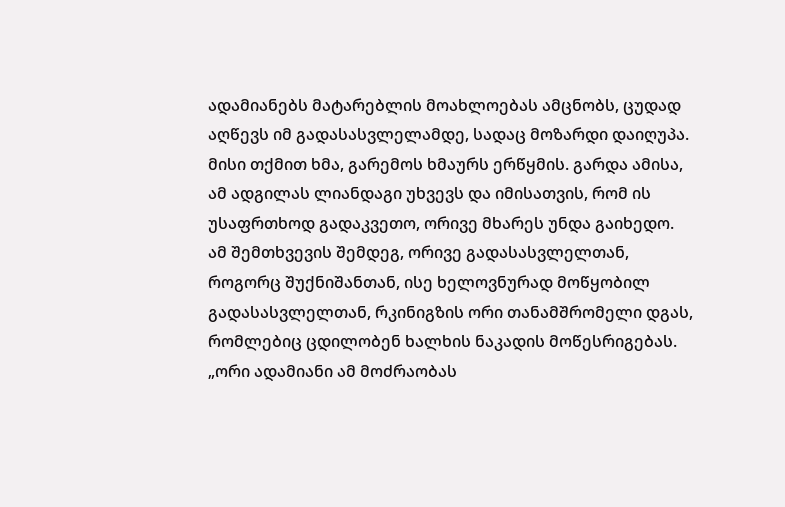ადამიანებს მატარებლის მოახლოებას ამცნობს, ცუდად აღწევს იმ გადასასვლელამდე, სადაც მოზარდი დაიღუპა. მისი თქმით ხმა, გარემოს ხმაურს ერწყმის. გარდა ამისა, ამ ადგილას ლიანდაგი უხვევს და იმისათვის, რომ ის უსაფრთხოდ გადაკვეთო, ორივე მხარეს უნდა გაიხედო.
ამ შემთხვევის შემდეგ, ორივე გადასასვლელთან, როგორც შუქნიშანთან, ისე ხელოვნურად მოწყობილ გადასასვლელთან, რკინიგზის ორი თანამშრომელი დგას, რომლებიც ცდილობენ ხალხის ნაკადის მოწესრიგებას.
„ორი ადამიანი ამ მოძრაობას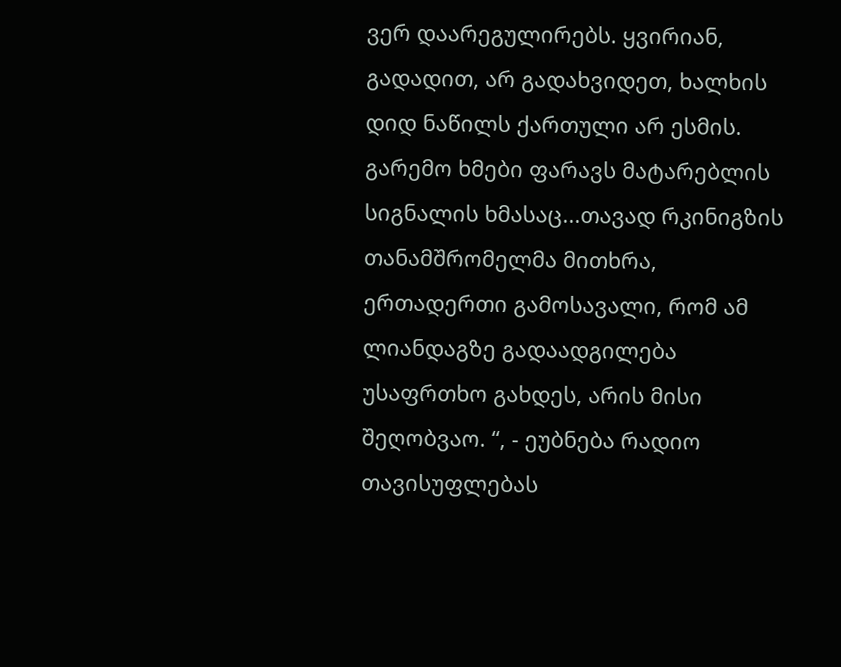ვერ დაარეგულირებს. ყვირიან, გადადით, არ გადახვიდეთ, ხალხის დიდ ნაწილს ქართული არ ესმის. გარემო ხმები ფარავს მატარებლის სიგნალის ხმასაც...თავად რკინიგზის თანამშრომელმა მითხრა, ერთადერთი გამოსავალი, რომ ამ ლიანდაგზე გადაადგილება უსაფრთხო გახდეს, არის მისი შეღობვაო. “, - ეუბნება რადიო თავისუფლებას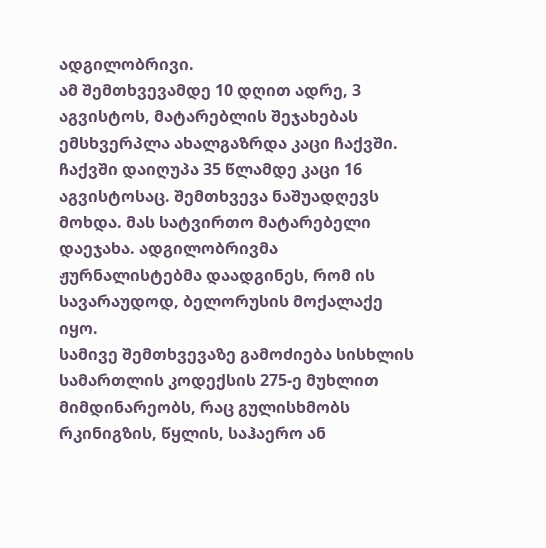ადგილობრივი.
ამ შემთხვევამდე 10 დღით ადრე, 3 აგვისტოს, მატარებლის შეჯახებას ემსხვერპლა ახალგაზრდა კაცი ჩაქვში.
ჩაქვში დაიღუპა 35 წლამდე კაცი 16 აგვისტოსაც. შემთხვევა ნაშუადღევს მოხდა. მას სატვირთო მატარებელი დაეჯახა. ადგილობრივმა ჟურნალისტებმა დაადგინეს, რომ ის სავარაუდოდ, ბელორუსის მოქალაქე იყო.
სამივე შემთხვევაზე გამოძიება სისხლის სამართლის კოდექსის 275-ე მუხლით მიმდინარეობს, რაც გულისხმობს რკინიგზის, წყლის, საჰაერო ან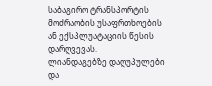საბაგირო ტრანსპორტის მოძრაობის უსაფრთხოების ან ექსპლუატაციის წესის დარღვევას.
ლიანდაგებზე დაღუპულები და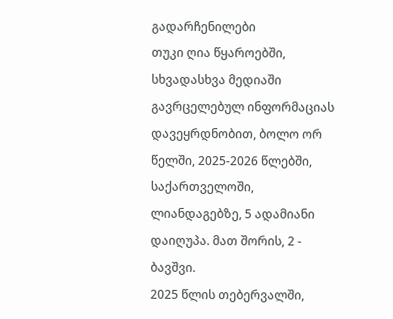გადარჩენილები
თუკი ღია წყაროებში, სხვადასხვა მედიაში გავრცელებულ ინფორმაციას დავეყრდნობით, ბოლო ორ წელში, 2025-2026 წლებში, საქართველოში, ლიანდაგებზე, 5 ადამიანი დაიღუპა. მათ შორის, 2 - ბავშვი.
2025 წლის თებერვალში,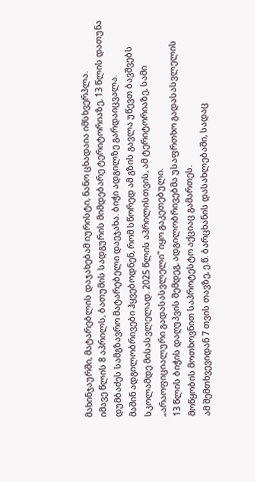მახინჯაურში, მატარებლის დაჯახებამ იურისტი, ნანო ცხადაია იმსხვერპლა.
იმავე წლის 8 აპრილს, ბათუმის სადგურის მიმდებარე ტერიტორიაზე, 13 წლის დათუნა დუმბაძეს სამგზავრო მატარებელი დაეჯახა. ბიჭი ადგილზე გარდაიცვალა.
მაშინ ადგილობრივები ჰყვებოდნენ, რომ სწორედ ამ გზის გავლა უწევთ ბავშვებს სკოლამდე მისასვლელად. 2025 წლის აპრილისთვის, ამ ტერიტორიაზე, სამი „არაოფიციალური გადასასვლელი“ იყო გაკეთებული.
13 წლის ბიჭის დაღუპვის შემდეგ, ადგილობრივებმა უსაფრთხო გადასასვლელის მოწყობის მოთხოვნით საპროტესტო აქციაც გამართეს.
ამ შემთხვევიდან 7 თვის თავზე, ე.წ. ბარცხანის დასახლებაში, სადაც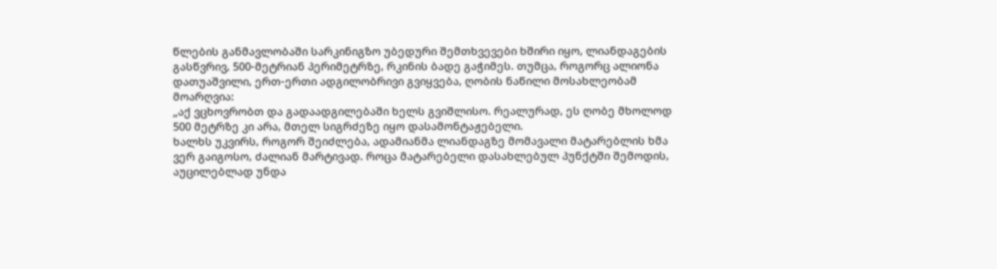წლების განმავლობაში სარკინიგზო უბედური შემთხვევები ხშირი იყო, ლიანდაგების გასწვრივ, 500-მეტრიან პერიმეტრზე, რკინის ბადე გაჭიმეს. თუმცა, როგორც ალიონა დათუაშვილი, ერთ-ერთი ადგილობრივი გვიყვება, ღობის ნაწილი მოსახლეობამ მოარღვია:
„აქ ვცხოვრობთ და გადაადგილებაში ხელს გვიშლისო. რეალურად, ეს ღობე მხოლოდ 500 მეტრზე კი არა, მთელ სიგრძეზე იყო დასამონტაჟებელი.
ხალხს უკვირს, როგორ შეიძლება, ადამიანმა ლიანდაგზე მომავალი მატარებლის ხმა ვერ გაიგოსო, ძალიან მარტივად. როცა მატარებელი დასახლებულ პუნქტში შემოდის, აუცილებლად უნდა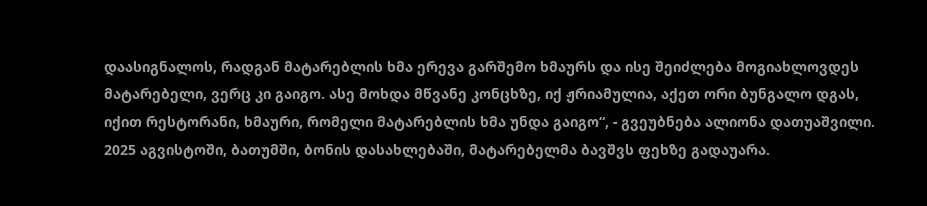დაასიგნალოს, რადგან მატარებლის ხმა ერევა გარშემო ხმაურს და ისე შეიძლება მოგიახლოვდეს მატარებელი, ვერც კი გაიგო. ასე მოხდა მწვანე კონცხზე, იქ ჟრიამულია, აქეთ ორი ბუნგალო დგას, იქით რესტორანი, ხმაური, რომელი მატარებლის ხმა უნდა გაიგო“, - გვეუბნება ალიონა დათუაშვილი.
2025 აგვისტოში, ბათუმში, ბონის დასახლებაში, მატარებელმა ბავშვს ფეხზე გადაუარა.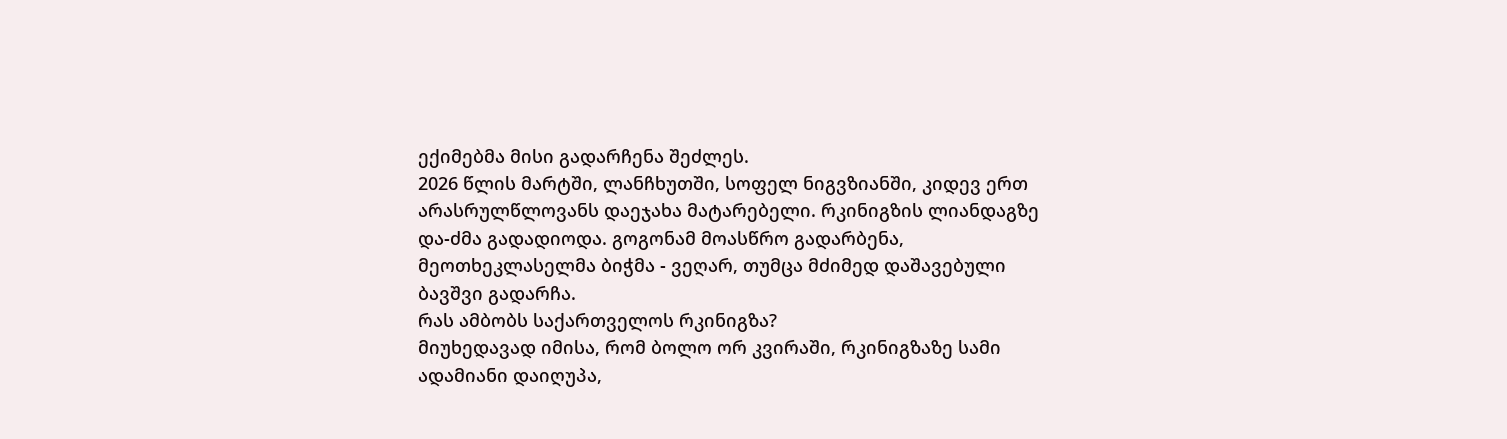ექიმებმა მისი გადარჩენა შეძლეს.
2026 წლის მარტში, ლანჩხუთში, სოფელ ნიგვზიანში, კიდევ ერთ არასრულწლოვანს დაეჯახა მატარებელი. რკინიგზის ლიანდაგზე და-ძმა გადადიოდა. გოგონამ მოასწრო გადარბენა, მეოთხეკლასელმა ბიჭმა - ვეღარ, თუმცა მძიმედ დაშავებული ბავშვი გადარჩა.
რას ამბობს საქართველოს რკინიგზა?
მიუხედავად იმისა, რომ ბოლო ორ კვირაში, რკინიგზაზე სამი ადამიანი დაიღუპა,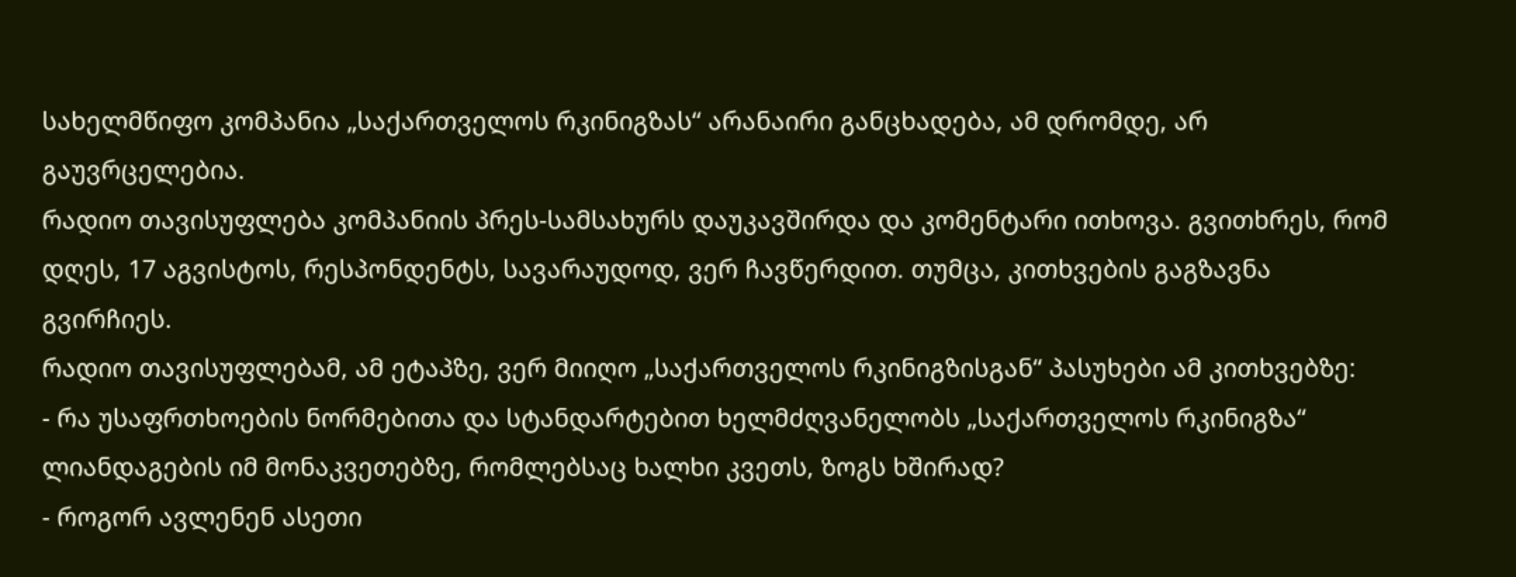სახელმწიფო კომპანია „საქართველოს რკინიგზას“ არანაირი განცხადება, ამ დრომდე, არ გაუვრცელებია.
რადიო თავისუფლება კომპანიის პრეს-სამსახურს დაუკავშირდა და კომენტარი ითხოვა. გვითხრეს, რომ დღეს, 17 აგვისტოს, რესპონდენტს, სავარაუდოდ, ვერ ჩავწერდით. თუმცა, კითხვების გაგზავნა გვირჩიეს.
რადიო თავისუფლებამ, ამ ეტაპზე, ვერ მიიღო „საქართველოს რკინიგზისგან“ პასუხები ამ კითხვებზე:
- რა უსაფრთხოების ნორმებითა და სტანდარტებით ხელმძღვანელობს „საქართველოს რკინიგზა“ ლიანდაგების იმ მონაკვეთებზე, რომლებსაც ხალხი კვეთს, ზოგს ხშირად?
- როგორ ავლენენ ასეთი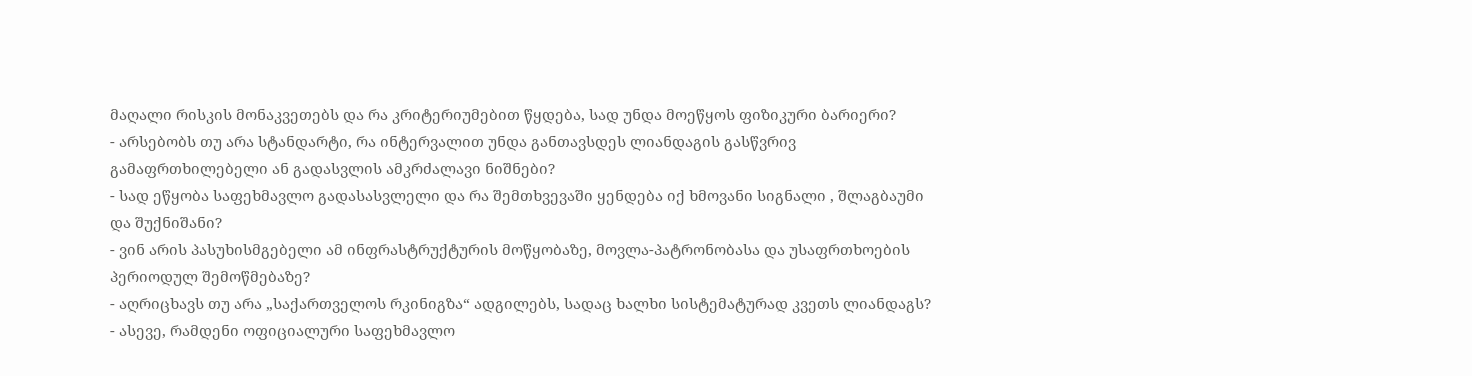მაღალი რისკის მონაკვეთებს და რა კრიტერიუმებით წყდება, სად უნდა მოეწყოს ფიზიკური ბარიერი?
- არსებობს თუ არა სტანდარტი, რა ინტერვალით უნდა განთავსდეს ლიანდაგის გასწვრივ გამაფრთხილებელი ან გადასვლის ამკრძალავი ნიშნები?
- სად ეწყობა საფეხმავლო გადასასვლელი და რა შემთხვევაში ყენდება იქ ხმოვანი სიგნალი , შლაგბაუმი და შუქნიშანი?
- ვინ არის პასუხისმგებელი ამ ინფრასტრუქტურის მოწყობაზე, მოვლა-პატრონობასა და უსაფრთხოების პერიოდულ შემოწმებაზე?
- აღრიცხავს თუ არა „საქართველოს რკინიგზა“ ადგილებს, სადაც ხალხი სისტემატურად კვეთს ლიანდაგს?
- ასევე, რამდენი ოფიციალური საფეხმავლო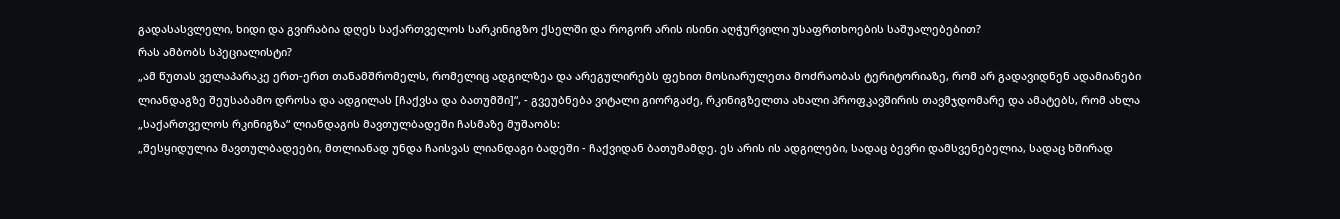გადასასვლელი, ხიდი და გვირაბია დღეს საქართველოს სარკინიგზო ქსელში და როგორ არის ისინი აღჭურვილი უსაფრთხოების საშუალებებით?
რას ამბობს სპეციალისტი?
„ამ წუთას ველაპარაკე ერთ-ერთ თანამშრომელს, რომელიც ადგილზეა და არეგულირებს ფეხით მოსიარულეთა მოძრაობას ტერიტორიაზე, რომ არ გადავიდნენ ადამიანები ლიანდაგზე შეუსაბამო დროსა და ადგილას [ჩაქვსა და ბათუმში]“, - გვეუბნება ვიტალი გიორგაძე, რკინიგზელთა ახალი პროფკავშირის თავმჯდომარე და ამატებს, რომ ახლა „საქართველოს რკინიგზა“ ლიანდაგის მავთულბადეში ჩასმაზე მუშაობს:
„შესყიდულია მავთულბადეები, მთლიანად უნდა ჩაისვას ლიანდაგი ბადეში - ჩაქვიდან ბათუმამდე. ეს არის ის ადგილები, სადაც ბევრი დამსვენებელია, სადაც ხშირად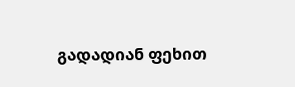გადადიან ფეხით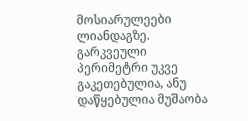მოსიარულეები ლიანდაგზე. გარკვეული პერიმეტრი უკვე გაკეთებულია, ანუ დაწყებულია მუშაობა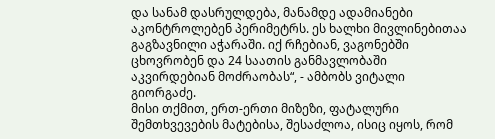და სანამ დასრულდება, მანამდე ადამიანები აკონტროლებენ პერიმეტრს. ეს ხალხი მივლინებითაა გაგზავნილი აჭარაში. იქ რჩებიან, ვაგონებში ცხოვრობენ და 24 საათის განმავლობაში აკვირდებიან მოძრაობას“, - ამბობს ვიტალი გიორგაძე.
მისი თქმით, ერთ-ერთი მიზეზი, ფატალური შემთხვევების მატებისა, შესაძლოა, ისიც იყოს, რომ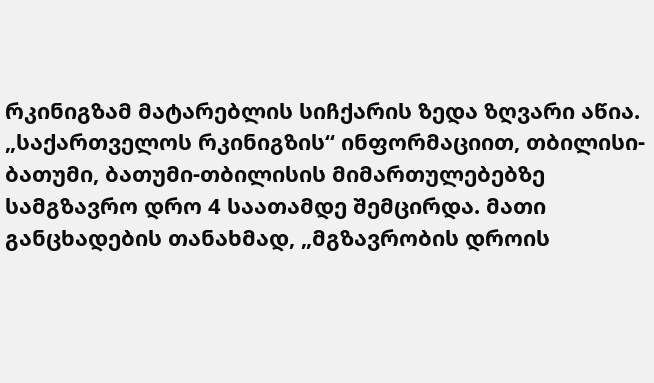რკინიგზამ მატარებლის სიჩქარის ზედა ზღვარი აწია.
„საქართველოს რკინიგზის“ ინფორმაციით, თბილისი-ბათუმი, ბათუმი-თბილისის მიმართულებებზე სამგზავრო დრო 4 საათამდე შემცირდა. მათი განცხადების თანახმად, „მგზავრობის დროის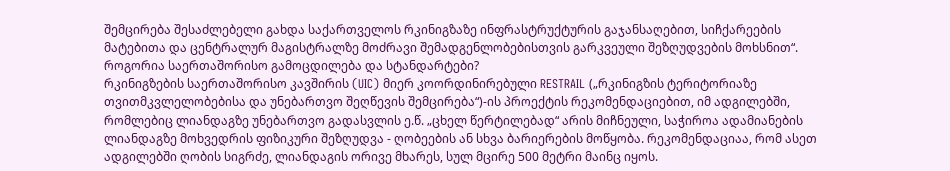შემცირება შესაძლებელი გახდა საქართველოს რკინიგზაზე ინფრასტრუქტურის გაჯანსაღებით, სიჩქარეების მატებითა და ცენტრალურ მაგისტრალზე მოძრავი შემადგენლობებისთვის გარკვეული შეზღუდვების მოხსნით“.
როგორია საერთაშორისო გამოცდილება და სტანდარტები?
რკინიგზების საერთაშორისო კავშირის (UIC) მიერ კოორდინირებული RESTRAIL („რკინიგზის ტერიტორიაზე თვითმკვლელობებისა და უნებართვო შეღწევის შემცირება“)-ის პროექტის რეკომენდაციებით, იმ ადგილებში, რომლებიც ლიანდაგზე უნებართვო გადასვლის ე.წ. „ცხელ წერტილებად“ არის მიჩნეული, საჭიროა ადამიანების ლიანდაგზე მოხვედრის ფიზიკური შეზღუდვა - ღობეების ან სხვა ბარიერების მოწყობა. რეკომენდაციაა, რომ ასეთ ადგილებში ღობის სიგრძე, ლიანდაგის ორივე მხარეს, სულ მცირე 500 მეტრი მაინც იყოს.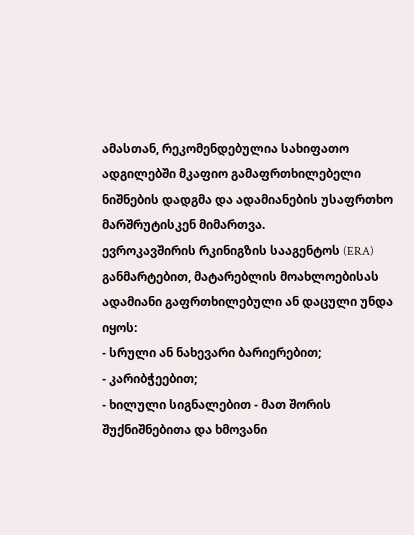ამასთან, რეკომენდებულია სახიფათო ადგილებში მკაფიო გამაფრთხილებელი ნიშნების დადგმა და ადამიანების უსაფრთხო მარშრუტისკენ მიმართვა.
ევროკავშირის რკინიგზის სააგენტოს (ERA) განმარტებით, მატარებლის მოახლოებისას ადამიანი გაფრთხილებული ან დაცული უნდა იყოს:
- სრული ან ნახევარი ბარიერებით;
- კარიბჭეებით;
- ხილული სიგნალებით - მათ შორის შუქნიშნებითა და ხმოვანი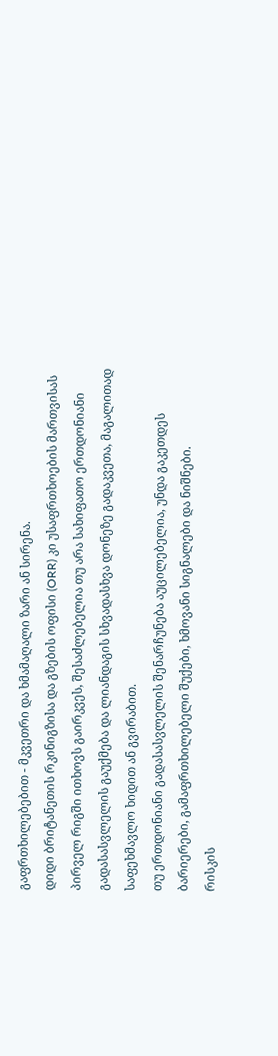გაფრთხილებებით - მკვეთრი და ხმამაღალი ზარი ან სირენა.
დიდი ბრიტანეთის რკინიგზისა და გზების ოფისი (ORR) კი უსაფრთხოების მართვისას პირველ რიგში ითხოვს გაირკვეს, შესაძლებელია თუ არა სახიფათო ერთდონიანი გადასასვლელის გაუქმება და ლიანდაგის სხვადასხვა დონეზე გადაკვეთა, მაგალითად საფეხმავლო ხიდით ან გვირაბით.
თუ ერთდონიანი გადასასვლელის შენარჩუნება აუცილებელია, უნდა გაკეთდეს ბარიერები, გამაფრთხილებელი შუქები, ხმოვანი სიგნალები და ნიშნები.
რისკის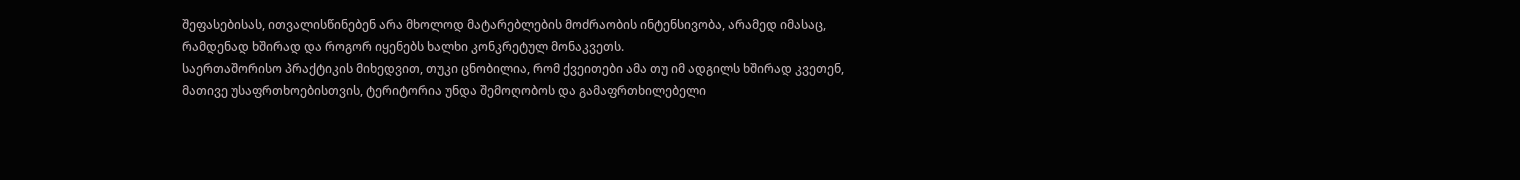შეფასებისას, ითვალისწინებენ არა მხოლოდ მატარებლების მოძრაობის ინტენსივობა, არამედ იმასაც, რამდენად ხშირად და როგორ იყენებს ხალხი კონკრეტულ მონაკვეთს.
საერთაშორისო პრაქტიკის მიხედვით, თუკი ცნობილია, რომ ქვეითები ამა თუ იმ ადგილს ხშირად კვეთენ, მათივე უსაფრთხოებისთვის, ტერიტორია უნდა შემოღობოს და გამაფრთხილებელი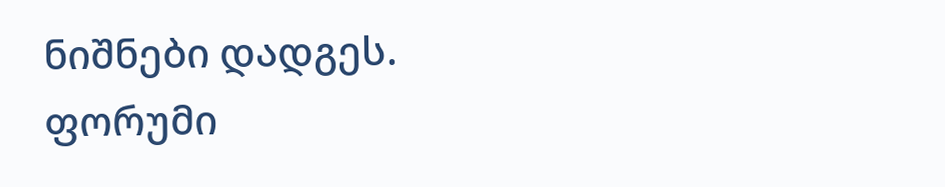ნიშნები დადგეს.
ფორუმი